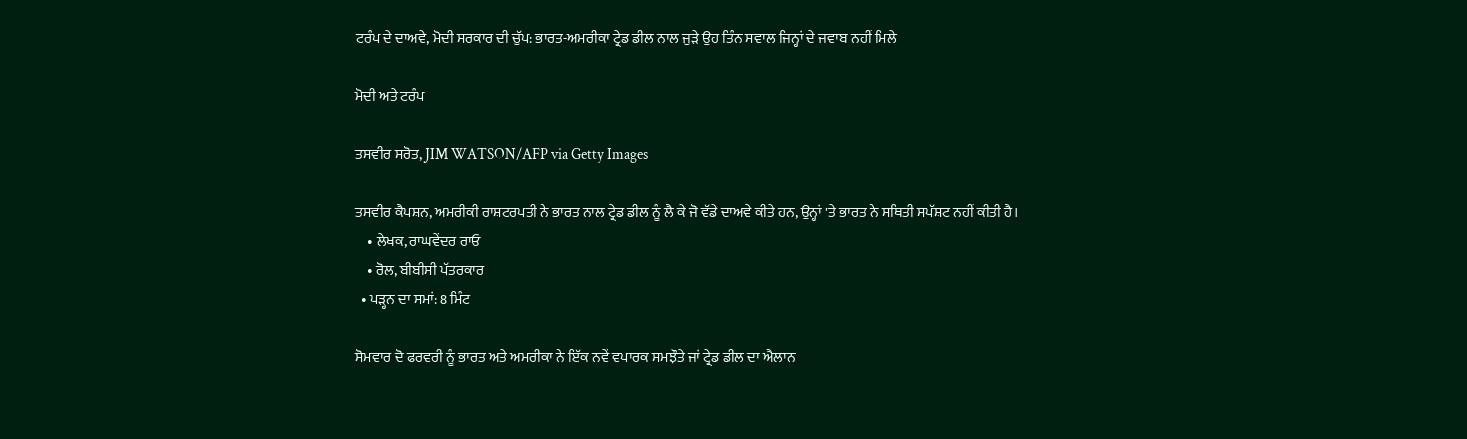ਟਰੰਪ ਦੇ ਦਾਅਵੇ, ਮੋਦੀ ਸਰਕਾਰ ਦੀ ਚੁੱਪ: ਭਾਰਤ-ਅਮਰੀਕਾ ਟ੍ਰੇਡ ਡੀਲ ਨਾਲ ਜੁੜੇ ਉਹ ਤਿੰਨ ਸਵਾਲ ਜਿਨ੍ਹਾਂ ਦੇ ਜਵਾਬ ਨਹੀਂ ਮਿਲੇ

ਮੋਦੀ ਅਤੇ ਟਰੰਪ

ਤਸਵੀਰ ਸਰੋਤ, JIM WATSON/AFP via Getty Images

ਤਸਵੀਰ ਕੈਪਸ਼ਨ, ਅਮਰੀਕੀ ਰਾਸ਼ਟਰਪਤੀ ਨੇ ਭਾਰਤ ਨਾਲ ਟ੍ਰੇਡ ਡੀਲ ਨੂੰ ਲੈ ਕੇ ਜੋ ਵੱਡੇ ਦਾਅਵੇ ਕੀਤੇ ਹਨ, ਉਨ੍ਹਾਂ 'ਤੇ ਭਾਰਤ ਨੇ ਸਥਿਤੀ ਸਪੱਸ਼ਟ ਨਹੀਂ ਕੀਤੀ ਹੈ।
    • ਲੇਖਕ, ਰਾਘਵੇਂਦਰ ਰਾਓ
    • ਰੋਲ, ਬੀਬੀਸੀ ਪੱਤਰਕਾਰ
  • ਪੜ੍ਹਨ ਦਾ ਸਮਾਂ: 8 ਮਿੰਟ

ਸੋਮਵਾਰ ਦੋ ਫਰਵਰੀ ਨੂੰ ਭਾਰਤ ਅਤੇ ਅਮਰੀਕਾ ਨੇ ਇੱਕ ਨਵੇਂ ਵਪਾਰਕ ਸਮਝੌਤੇ ਜਾਂ ਟ੍ਰੇਡ ਡੀਲ ਦਾ ਐਲਾਨ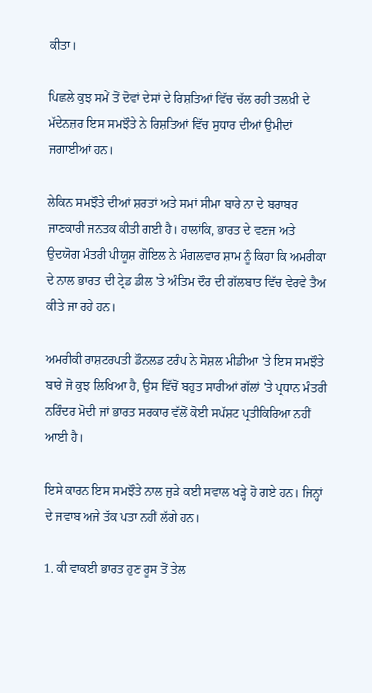ਕੀਤਾ।

ਪਿਛਲੇ ਕੁਝ ਸਮੇਂ ਤੋਂ ਦੋਵਾਂ ਦੇਸਾਂ ਦੇ ਰਿਸ਼ਤਿਆਂ ਵਿੱਚ ਚੱਲ ਰਹੀ ਤਲਖ਼ੀ ਦੇ ਮੱਦੇਨਜ਼ਰ ਇਸ ਸਮਝੌਤੇ ਨੇ ਰਿਸ਼ਤਿਆਂ ਵਿੱਚ ਸੁਧਾਰ ਦੀਆਂ ਉਮੀਦਾਂ ਜਗਾਈਆਂ ਹਨ।

ਲੇਕਿਨ ਸਮਝੌਤੇ ਦੀਆਂ ਸ਼ਰਤਾਂ ਅਤੇ ਸਮਾਂ ਸੀਮਾ ਬਾਰੇ ਨਾ ਦੇ ਬਰਾਬਰ ਜਾਣਕਾਰੀ ਜਨਤਕ ਕੀਤੀ ਗਈ ਹੈ। ਹਾਲਾਂਕਿ, ਭਾਰਤ ਦੇ ਵਣਜ ਅਤੇ ਉਦਯੋਗ ਮੰਤਰੀ ਪੀਯੂਸ਼ ਗੋਇਲ ਨੇ ਮੰਗਲਵਾਰ ਸ਼ਾਮ ਨੂੰ ਕਿਹਾ ਕਿ ਅਮਰੀਕਾ ਦੇ ਨਾਲ ਭਾਰਤ ਦੀ ਟ੍ਰੇਡ ਡੀਲ 'ਤੇ ਅੰਤਿਮ ਦੌਰ ਦੀ ਗੱਲਬਾਤ ਵਿੱਚ ਵੇਰਵੇ ਤੈਅ ਕੀਤੇ ਜਾ ਰਹੇ ਹਨ।

ਅਮਰੀਕੀ ਰਾਸ਼ਟਰਪਤੀ ਡੌਨਲਡ ਟਰੰਪ ਨੇ ਸੋਸ਼ਲ ਮੀਡੀਆ 'ਤੇ ਇਸ ਸਮਝੌਤੇ ਬਾਰੇ ਜੋ ਕੁਝ ਲਿਖਿਆ ਹੈ, ਉਸ ਵਿੱਚੋਂ ਬਹੁਤ ਸਾਰੀਆਂ ਗੱਲਾਂ 'ਤੇ ਪ੍ਰਧਾਨ ਮੰਤਰੀ ਨਰਿੰਦਰ ਮੋਦੀ ਜਾਂ ਭਾਰਤ ਸਰਕਾਰ ਵੱਲੋਂ ਕੋਈ ਸਪੱਸ਼ਟ ਪ੍ਰਤੀਕਿਰਿਆ ਨਹੀਂ ਆਈ ਹੈ।

ਇਸੇ ਕਾਰਨ ਇਸ ਸਮਝੌਤੇ ਨਾਲ ਜੁੜੇ ਕਈ ਸਵਾਲ ਖੜ੍ਹੇ ਹੋ ਗਏ ਹਨ। ਜਿਨ੍ਹਾਂ ਦੇ ਜਵਾਬ ਅਜੇ ਤੱਕ ਪਤਾ ਨਹੀਂ ਲੱਗੇ ਹਨ।

1. ਕੀ ਵਾਕਈ ਭਾਰਤ ਹੁਣ ਰੂਸ ਤੋਂ ਤੇਲ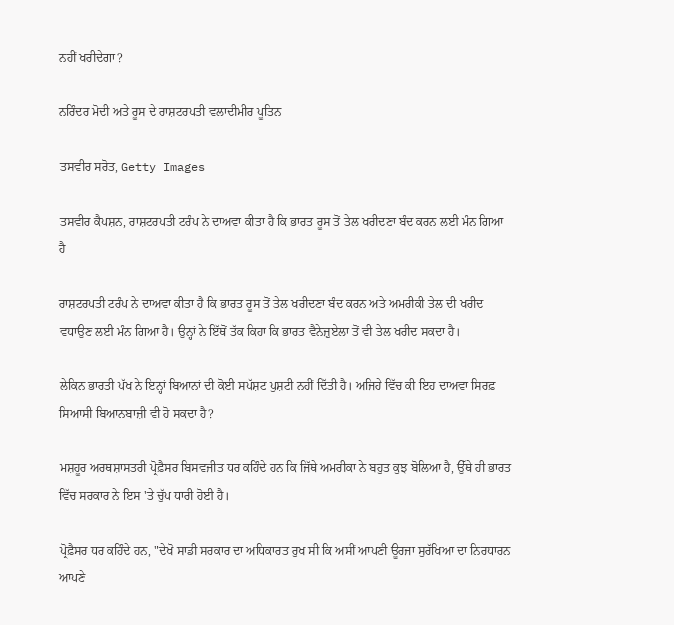ਨਹੀਂ ਖਰੀਦੇਗਾ?

ਨਰਿੰਦਰ ਮੋਦੀ ਅਤੇ ਰੂਸ ਦੇ ਰਾਸ਼ਟਰਪਤੀ ਵਲਾਦੀਮੀਰ ਪੂਤਿਨ

ਤਸਵੀਰ ਸਰੋਤ, Getty Images

ਤਸਵੀਰ ਕੈਪਸ਼ਨ, ਰਾਸ਼ਟਰਪਤੀ ਟਰੰਪ ਨੇ ਦਾਅਵਾ ਕੀਤਾ ਹੈ ਕਿ ਭਾਰਤ ਰੂਸ ਤੋਂ ਤੇਲ ਖਰੀਦਣਾ ਬੰਦ ਕਰਨ ਲਈ ਮੰਨ ਗਿਆ ਹੈ

ਰਾਸ਼ਟਰਪਤੀ ਟਰੰਪ ਨੇ ਦਾਅਵਾ ਕੀਤਾ ਹੈ ਕਿ ਭਾਰਤ ਰੂਸ ਤੋਂ ਤੇਲ ਖਰੀਦਣਾ ਬੰਦ ਕਰਨ ਅਤੇ ਅਮਰੀਕੀ ਤੇਲ ਦੀ ਖਰੀਦ ਵਧਾਉਣ ਲਈ ਮੰਨ ਗਿਆ ਹੈ। ਉਨ੍ਹਾਂ ਨੇ ਇੱਥੋਂ ਤੱਕ ਕਿਹਾ ਕਿ ਭਾਰਤ ਵੈਨੇਜ਼ੁਏਲਾ ਤੋਂ ਵੀ ਤੇਲ ਖਰੀਦ ਸਕਦਾ ਹੈ।

ਲੇਕਿਨ ਭਾਰਤੀ ਪੱਖ ਨੇ ਇਨ੍ਹਾਂ ਬਿਆਨਾਂ ਦੀ ਕੋਈ ਸਪੱਸ਼ਟ ਪੁਸ਼ਟੀ ਨਹੀਂ ਦਿੱਤੀ ਹੈ। ਅਜਿਹੇ ਵਿੱਚ ਕੀ ਇਹ ਦਾਅਵਾ ਸਿਰਫ਼ ਸਿਆਸੀ ਬਿਆਨਬਾਜ਼ੀ ਵੀ ਹੋ ਸਕਦਾ ਹੈ?

ਮਸ਼ਹੂਰ ਅਰਥਸ਼ਾਸਤਰੀ ਪ੍ਰੋਫ਼ੈਸਰ ਬਿਸਵਜੀਤ ਧਰ ਕਹਿੰਦੇ ਹਨ ਕਿ ਜਿੱਥੇ ਅਮਰੀਕਾ ਨੇ ਬਹੁਤ ਕੁਝ ਬੋਲਿਆ ਹੈ, ਉੱਥੇ ਹੀ ਭਾਰਤ ਵਿੱਚ ਸਰਕਾਰ ਨੇ ਇਸ 'ਤੇ ਚੁੱਪ ਧਾਰੀ ਹੋਈ ਹੈ।

ਪ੍ਰੋਫ਼ੈਸਰ ਧਰ ਕਹਿੰਦੇ ਹਨ, "ਦੇਖੋ ਸਾਡੀ ਸਰਕਾਰ ਦਾ ਅਧਿਕਾਰਤ ਰੁਖ ਸੀ ਕਿ ਅਸੀਂ ਆਪਣੀ ਊਰਜਾ ਸੁਰੱਖਿਆ ਦਾ ਨਿਰਧਾਰਨ ਆਪਣੇ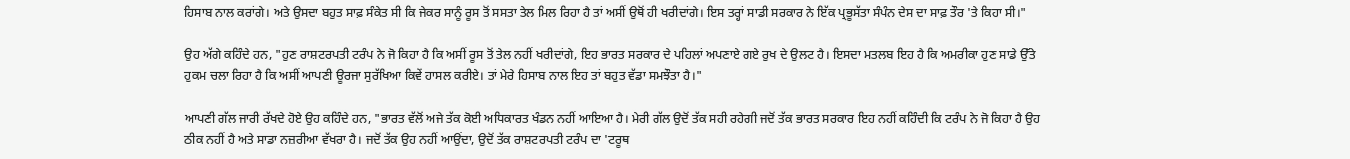ਹਿਸਾਬ ਨਾਲ ਕਰਾਂਗੇ। ਅਤੇ ਉਸਦਾ ਬਹੁਤ ਸਾਫ਼ ਸੰਕੇਤ ਸੀ ਕਿ ਜੇਕਰ ਸਾਨੂੰ ਰੂਸ ਤੋਂ ਸਸਤਾ ਤੇਲ ਮਿਲ ਰਿਹਾ ਹੈ ਤਾਂ ਅਸੀਂ ਉਥੋਂ ਹੀ ਖਰੀਦਾਂਗੇ। ਇਸ ਤਰ੍ਹਾਂ ਸਾਡੀ ਸਰਕਾਰ ਨੇ ਇੱਕ ਪ੍ਰਭੂਸੱਤਾ ਸੰਪੰਨ ਦੇਸ ਦਾ ਸਾਫ਼ ਤੌਰ 'ਤੇ ਕਿਹਾ ਸੀ।"

ਉਹ ਅੱਗੇ ਕਹਿੰਦੇ ਹਨ, "ਹੁਣ ਰਾਸ਼ਟਰਪਤੀ ਟਰੰਪ ਨੇ ਜੋ ਕਿਹਾ ਹੈ ਕਿ ਅਸੀਂ ਰੂਸ ਤੋਂ ਤੇਲ ਨਹੀਂ ਖਰੀਦਾਂਗੇ, ਇਹ ਭਾਰਤ ਸਰਕਾਰ ਦੇ ਪਹਿਲਾਂ ਅਪਣਾਏ ਗਏ ਰੁਖ ਦੇ ਉਲਟ ਹੈ। ਇਸਦਾ ਮਤਲਬ ਇਹ ਹੈ ਕਿ ਅਮਰੀਕਾ ਹੁਣ ਸਾਡੇ ਉੱਤੇ ਹੁਕਮ ਚਲਾ ਰਿਹਾ ਹੈ ਕਿ ਅਸੀਂ ਆਪਣੀ ਊਰਜਾ ਸੁਰੱਖਿਆ ਕਿਵੇਂ ਹਾਸਲ ਕਰੀਏ। ਤਾਂ ਮੇਰੇ ਹਿਸਾਬ ਨਾਲ ਇਹ ਤਾਂ ਬਹੁਤ ਵੱਡਾ ਸਮਝੌਤਾ ਹੈ।"

ਆਪਣੀ ਗੱਲ ਜਾਰੀ ਰੱਖਦੇ ਹੋਏ ਉਹ ਕਹਿੰਦੇ ਹਨ, "ਭਾਰਤ ਵੱਲੋਂ ਅਜੇ ਤੱਕ ਕੋਈ ਅਧਿਕਾਰਤ ਖੰਡਨ ਨਹੀਂ ਆਇਆ ਹੈ। ਮੇਰੀ ਗੱਲ ਉਦੋਂ ਤੱਕ ਸਹੀ ਰਹੇਗੀ ਜਦੋਂ ਤੱਕ ਭਾਰਤ ਸਰਕਾਰ ਇਹ ਨਹੀਂ ਕਹਿੰਦੀ ਕਿ ਟਰੰਪ ਨੇ ਜੋ ਕਿਹਾ ਹੈ ਉਹ ਠੀਕ ਨਹੀਂ ਹੈ ਅਤੇ ਸਾਡਾ ਨਜ਼ਰੀਆ ਵੱਖਰਾ ਹੈ। ਜਦੋਂ ਤੱਕ ਉਹ ਨਹੀਂ ਆਉਂਦਾ, ਉਦੋਂ ਤੱਕ ਰਾਸ਼ਟਰਪਤੀ ਟਰੰਪ ਦਾ 'ਟਰੂਥ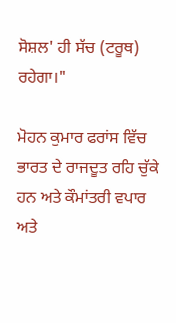ਸੋਸ਼ਲ' ਹੀ ਸੱਚ (ਟਰੂਥ) ਰਹੇਗਾ।"

ਮੋਹਨ ਕੁਮਾਰ ਫਰਾਂਸ ਵਿੱਚ ਭਾਰਤ ਦੇ ਰਾਜਦੂਤ ਰਹਿ ਚੁੱਕੇ ਹਨ ਅਤੇ ਕੌਮਾਂਤਰੀ ਵਪਾਰ ਅਤੇ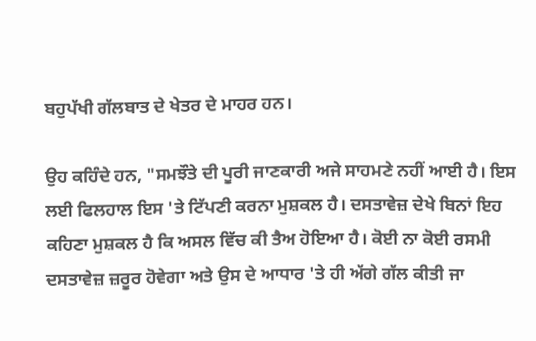ਬਹੁਪੱਖੀ ਗੱਲਬਾਤ ਦੇ ਖੇਤਰ ਦੇ ਮਾਹਰ ਹਨ।

ਉਹ ਕਹਿੰਦੇ ਹਨ, "ਸਮਝੌਤੇ ਦੀ ਪੂਰੀ ਜਾਣਕਾਰੀ ਅਜੇ ਸਾਹਮਣੇ ਨਹੀਂ ਆਈ ਹੈ। ਇਸ ਲਈ ਫਿਲਹਾਲ ਇਸ 'ਤੇ ਟਿੱਪਣੀ ਕਰਨਾ ਮੁਸ਼ਕਲ ਹੈ। ਦਸਤਾਵੇਜ਼ ਦੇਖੇ ਬਿਨਾਂ ਇਹ ਕਹਿਣਾ ਮੁਸ਼ਕਲ ਹੈ ਕਿ ਅਸਲ ਵਿੱਚ ਕੀ ਤੈਅ ਹੋਇਆ ਹੈ। ਕੋਈ ਨਾ ਕੋਈ ਰਸਮੀ ਦਸਤਾਵੇਜ਼ ਜ਼ਰੂਰ ਹੋਵੇਗਾ ਅਤੇ ਉਸ ਦੇ ਆਧਾਰ 'ਤੇ ਹੀ ਅੱਗੇ ਗੱਲ ਕੀਤੀ ਜਾ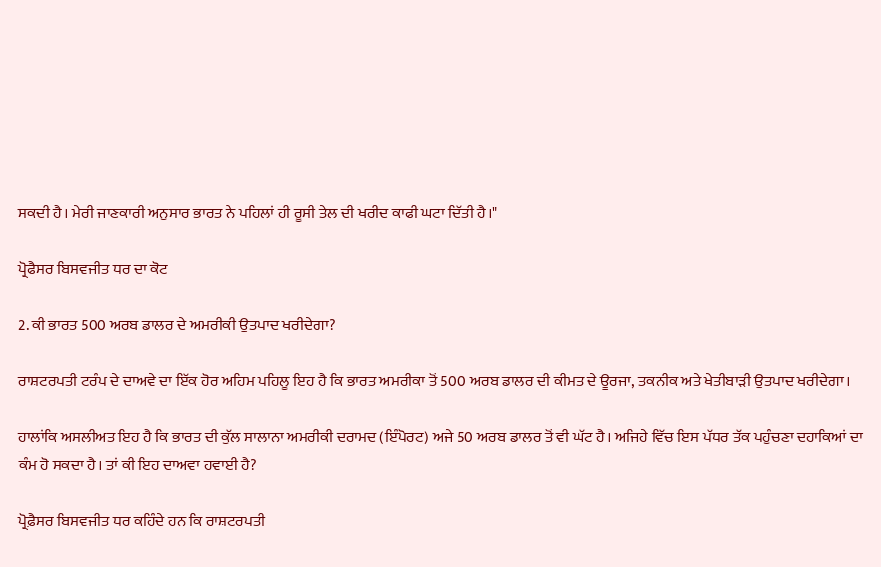ਸਕਦੀ ਹੈ। ਮੇਰੀ ਜਾਣਕਾਰੀ ਅਨੁਸਾਰ ਭਾਰਤ ਨੇ ਪਹਿਲਾਂ ਹੀ ਰੂਸੀ ਤੇਲ ਦੀ ਖਰੀਦ ਕਾਫੀ ਘਟਾ ਦਿੱਤੀ ਹੈ।"

ਪ੍ਰੋਫੈਸਰ ਬਿਸਵਜੀਤ ਧਰ ਦਾ ਕੋਟ

2. ਕੀ ਭਾਰਤ 500 ਅਰਬ ਡਾਲਰ ਦੇ ਅਮਰੀਕੀ ਉਤਪਾਦ ਖਰੀਦੇਗਾ?

ਰਾਸ਼ਟਰਪਤੀ ਟਰੰਪ ਦੇ ਦਾਅਵੇ ਦਾ ਇੱਕ ਹੋਰ ਅਹਿਮ ਪਹਿਲੂ ਇਹ ਹੈ ਕਿ ਭਾਰਤ ਅਮਰੀਕਾ ਤੋਂ 500 ਅਰਬ ਡਾਲਰ ਦੀ ਕੀਮਤ ਦੇ ਊਰਜਾ, ਤਕਨੀਕ ਅਤੇ ਖੇਤੀਬਾੜੀ ਉਤਪਾਦ ਖਰੀਦੇਗਾ।

ਹਾਲਾਂਕਿ ਅਸਲੀਅਤ ਇਹ ਹੈ ਕਿ ਭਾਰਤ ਦੀ ਕੁੱਲ ਸਾਲਾਨਾ ਅਮਰੀਕੀ ਦਰਾਮਦ (ਇੰਪੋਰਟ) ਅਜੇ 50 ਅਰਬ ਡਾਲਰ ਤੋਂ ਵੀ ਘੱਟ ਹੈ। ਅਜਿਹੇ ਵਿੱਚ ਇਸ ਪੱਧਰ ਤੱਕ ਪਹੁੰਚਣਾ ਦਹਾਕਿਆਂ ਦਾ ਕੰਮ ਹੋ ਸਕਦਾ ਹੈ। ਤਾਂ ਕੀ ਇਹ ਦਾਅਵਾ ਹਵਾਈ ਹੈ?

ਪ੍ਰੋਫ਼ੈਸਰ ਬਿਸਵਜੀਤ ਧਰ ਕਹਿੰਦੇ ਹਨ ਕਿ ਰਾਸ਼ਟਰਪਤੀ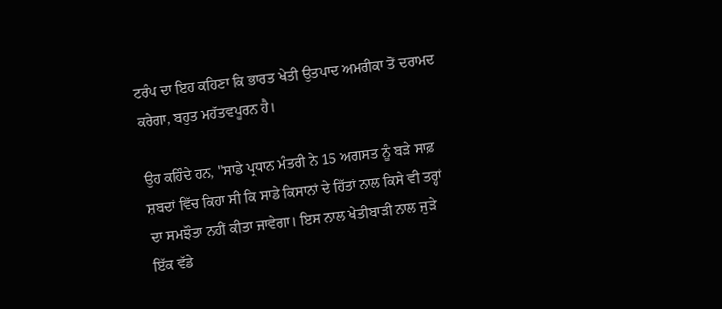ਟਰੰਪ ਦਾ ਇਹ ਕਹਿਣਾ ਕਿ ਭਾਰਤ ਖੇਤੀ ਉਤਪਾਦ ਅਮਰੀਕਾ ਤੋਂ ਦਰਾਮਦ ਕਰੇਗਾ, ਬਹੁਤ ਮਹੱਤਵਪੂਰਨ ਹੈ।

ਉਹ ਕਹਿੰਦੇ ਹਨ, "ਸਾਡੇ ਪ੍ਰਧਾਨ ਮੰਤਰੀ ਨੇ 15 ਅਗਸਤ ਨੂੰ ਬੜੇ ਸਾਫ਼ ਸ਼ਬਦਾਂ ਵਿੱਚ ਕਿਹਾ ਸੀ ਕਿ ਸਾਡੇ ਕਿਸਾਨਾਂ ਦੇ ਹਿੱਤਾਂ ਨਾਲ ਕਿਸੇ ਵੀ ਤਰ੍ਹਾਂ ਦਾ ਸਮਝੌਤਾ ਨਹੀਂ ਕੀਤਾ ਜਾਵੇਗਾ। ਇਸ ਨਾਲ ਖੇਤੀਬਾੜੀ ਨਾਲ ਜੁੜੇ ਇੱਕ ਵੱਡੇ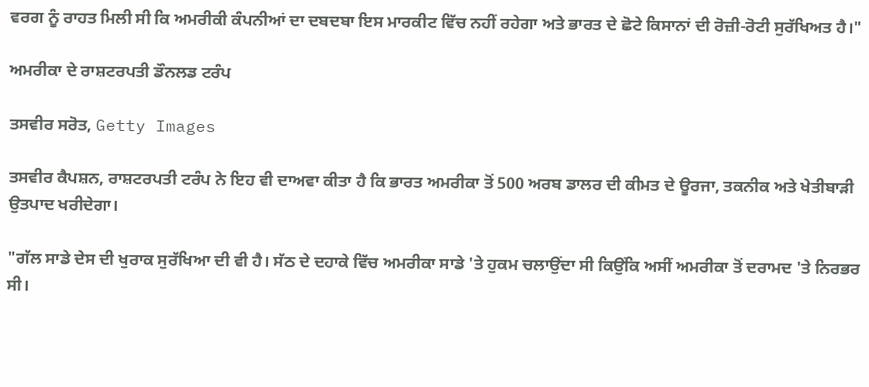ਵਰਗ ਨੂੰ ਰਾਹਤ ਮਿਲੀ ਸੀ ਕਿ ਅਮਰੀਕੀ ਕੰਪਨੀਆਂ ਦਾ ਦਬਦਬਾ ਇਸ ਮਾਰਕੀਟ ਵਿੱਚ ਨਹੀਂ ਰਹੇਗਾ ਅਤੇ ਭਾਰਤ ਦੇ ਛੋਟੇ ਕਿਸਾਨਾਂ ਦੀ ਰੋਜ਼ੀ-ਰੋਟੀ ਸੁਰੱਖਿਅਤ ਹੈ।"

ਅਮਰੀਕਾ ਦੇ ਰਾਸ਼ਟਰਪਤੀ ਡੌਨਲਡ ਟਰੰਪ

ਤਸਵੀਰ ਸਰੋਤ, Getty Images

ਤਸਵੀਰ ਕੈਪਸ਼ਨ, ਰਾਸ਼ਟਰਪਤੀ ਟਰੰਪ ਨੇ ਇਹ ਵੀ ਦਾਅਵਾ ਕੀਤਾ ਹੈ ਕਿ ਭਾਰਤ ਅਮਰੀਕਾ ਤੋਂ 500 ਅਰਬ ਡਾਲਰ ਦੀ ਕੀਮਤ ਦੇ ਊਰਜਾ, ਤਕਨੀਕ ਅਤੇ ਖੇਤੀਬਾੜੀ ਉਤਪਾਦ ਖਰੀਦੇਗਾ।

"ਗੱਲ ਸਾਡੇ ਦੇਸ ਦੀ ਖੁਰਾਕ ਸੁਰੱਖਿਆ ਦੀ ਵੀ ਹੈ। ਸੱਠ ਦੇ ਦਹਾਕੇ ਵਿੱਚ ਅਮਰੀਕਾ ਸਾਡੇ 'ਤੇ ਹੁਕਮ ਚਲਾਉਂਦਾ ਸੀ ਕਿਉਂਕਿ ਅਸੀਂ ਅਮਰੀਕਾ ਤੋਂ ਦਰਾਮਦ 'ਤੇ ਨਿਰਭਰ ਸੀ।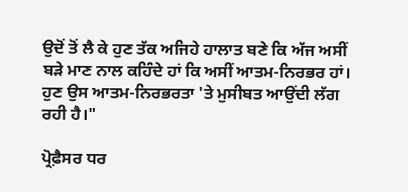ਉਦੋਂ ਤੋਂ ਲੈ ਕੇ ਹੁਣ ਤੱਕ ਅਜਿਹੇ ਹਾਲਾਤ ਬਣੇ ਕਿ ਅੱਜ ਅਸੀਂ ਬੜੇ ਮਾਣ ਨਾਲ ਕਹਿੰਦੇ ਹਾਂ ਕਿ ਅਸੀਂ ਆਤਮ-ਨਿਰਭਰ ਹਾਂ। ਹੁਣ ਉਸ ਆਤਮ-ਨਿਰਭਰਤਾ 'ਤੇ ਮੁਸੀਬਤ ਆਉਂਦੀ ਲੱਗ ਰਹੀ ਹੈ।"

ਪ੍ਰੋਫ਼ੈਸਰ ਧਰ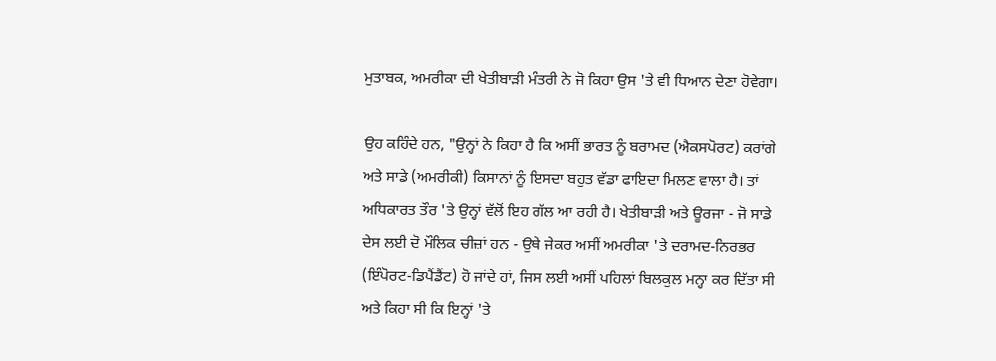ਮੁਤਾਬਕ, ਅਮਰੀਕਾ ਦੀ ਖੇਤੀਬਾੜੀ ਮੰਤਰੀ ਨੇ ਜੋ ਕਿਹਾ ਉਸ 'ਤੇ ਵੀ ਧਿਆਨ ਦੇਣਾ ਹੋਵੇਗਾ।

ਉਹ ਕਹਿੰਦੇ ਹਨ, "ਉਨ੍ਹਾਂ ਨੇ ਕਿਹਾ ਹੈ ਕਿ ਅਸੀਂ ਭਾਰਤ ਨੂੰ ਬਰਾਮਦ (ਐਕਸਪੋਰਟ) ਕਰਾਂਗੇ ਅਤੇ ਸਾਡੇ (ਅਮਰੀਕੀ) ਕਿਸਾਨਾਂ ਨੂੰ ਇਸਦਾ ਬਹੁਤ ਵੱਡਾ ਫਾਇਦਾ ਮਿਲਣ ਵਾਲਾ ਹੈ। ਤਾਂ ਅਧਿਕਾਰਤ ਤੌਰ 'ਤੇ ਉਨ੍ਹਾਂ ਵੱਲੋਂ ਇਹ ਗੱਲ ਆ ਰਹੀ ਹੈ। ਖੇਤੀਬਾੜੀ ਅਤੇ ਊਰਜਾ - ਜੋ ਸਾਡੇ ਦੇਸ ਲਈ ਦੋ ਮੌਲਿਕ ਚੀਜ਼ਾਂ ਹਨ - ਉਥੇ ਜੇਕਰ ਅਸੀਂ ਅਮਰੀਕਾ 'ਤੇ ਦਰਾਮਦ-ਨਿਰਭਰ (ਇੰਪੋਰਟ-ਡਿਪੈਂਡੈਂਟ) ਹੋ ਜਾਂਦੇ ਹਾਂ, ਜਿਸ ਲਈ ਅਸੀਂ ਪਹਿਲਾਂ ਬਿਲਕੁਲ ਮਨ੍ਹਾ ਕਰ ਦਿੱਤਾ ਸੀ ਅਤੇ ਕਿਹਾ ਸੀ ਕਿ ਇਨ੍ਹਾਂ 'ਤੇ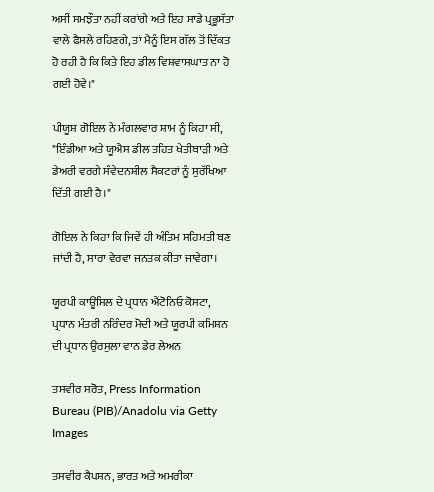ਅਸੀਂ ਸਮਝੌਤਾ ਨਹੀਂ ਕਰਾਂਗੇ ਅਤੇ ਇਹ ਸਾਡੇ ਪ੍ਰਭੂਸੱਤਾ ਵਾਲੇ ਫੈਸਲੇ ਰਹਿਣਗੇ, ਤਾਂ ਮੈਨੂੰ ਇਸ ਗੱਲ ਤੋਂ ਦਿੱਕਤ ਹੋ ਰਹੀ ਹੈ ਕਿ ਕਿਤੇ ਇਹ ਡੀਲ ਵਿਸ਼ਵਾਸਘਾਤ ਨਾ ਹੋ ਗਈ ਹੋਵੇ।"

ਪੀਯੂਸ਼ ਗੋਇਲ ਨੇ ਮੰਗਲਵਾਰ ਸ਼ਾਮ ਨੂੰ ਕਿਹਾ ਸੀ, "ਇੰਡੀਆ ਅਤੇ ਯੂਐਸ ਡੀਲ ਤਹਿਤ ਖੇਤੀਬਾੜੀ ਅਤੇ ਡੇਅਰੀ ਵਰਗੇ ਸੰਵੇਦਨਸ਼ੀਲ ਸੈਕਟਰਾਂ ਨੂੰ ਸੁਰੱਖਿਆ ਦਿੱਤੀ ਗਈ ਹੈ।"

ਗੋਇਲ ਨੇ ਕਿਹਾ ਕਿ ਜਿਵੇਂ ਹੀ ਅੰਤਿਮ ਸਹਿਮਤੀ ਬਣ ਜਾਂਦੀ ਹੈ, ਸਾਰਾ ਵੇਰਵਾ ਜਨਤਕ ਕੀਤਾ ਜਾਵੇਗਾ।

ਯੂਰਪੀ ਕਾਊਂਸਿਲ ਦੇ ਪ੍ਰਧਾਨ ਐਂਟੋਨਿਓ ਕੋਸਟਾ, ਪ੍ਰਧਾਨ ਮੰਤਰੀ ਨਰਿੰਦਰ ਮੋਦੀ ਅਤੇ ਯੂਰਪੀ ਕਮਿਸ਼ਨ ਦੀ ਪ੍ਰਧਾਨ ਉਰਸੁਲਾ ਵਾਨ ਡੇਰ ਲੇਅਨ

ਤਸਵੀਰ ਸਰੋਤ, Press Information Bureau (PIB)/Anadolu via Getty Images

ਤਸਵੀਰ ਕੈਪਸ਼ਨ, ਭਾਰਤ ਅਤੇ ਅਮਰੀਕਾ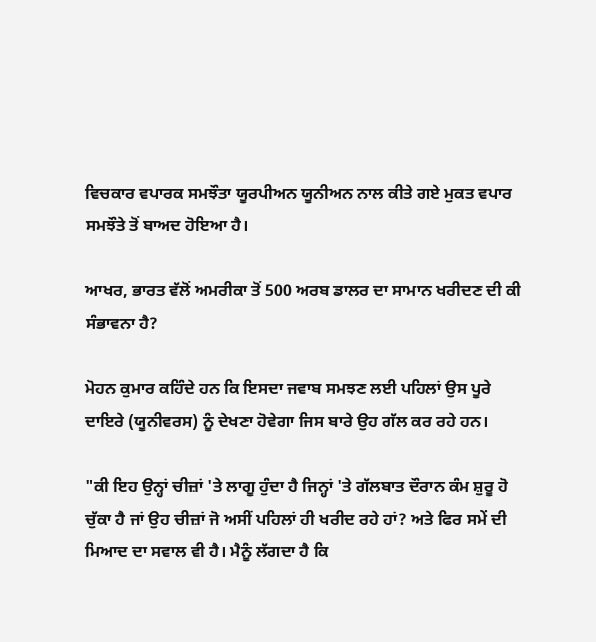ਵਿਚਕਾਰ ਵਪਾਰਕ ਸਮਝੌਤਾ ਯੂਰਪੀਅਨ ਯੂਨੀਅਨ ਨਾਲ ਕੀਤੇ ਗਏ ਮੁਕਤ ਵਪਾਰ ਸਮਝੌਤੇ ਤੋਂ ਬਾਅਦ ਹੋਇਆ ਹੈ।

ਆਖਰ, ਭਾਰਤ ਵੱਲੋਂ ਅਮਰੀਕਾ ਤੋਂ 500 ਅਰਬ ਡਾਲਰ ਦਾ ਸਾਮਾਨ ਖਰੀਦਣ ਦੀ ਕੀ ਸੰਭਾਵਨਾ ਹੈ?

ਮੋਹਨ ਕੁਮਾਰ ਕਹਿੰਦੇ ਹਨ ਕਿ ਇਸਦਾ ਜਵਾਬ ਸਮਝਣ ਲਈ ਪਹਿਲਾਂ ਉਸ ਪੂਰੇ ਦਾਇਰੇ (ਯੂਨੀਵਰਸ) ਨੂੰ ਦੇਖਣਾ ਹੋਵੇਗਾ ਜਿਸ ਬਾਰੇ ਉਹ ਗੱਲ ਕਰ ਰਹੇ ਹਨ।

"ਕੀ ਇਹ ਉਨ੍ਹਾਂ ਚੀਜ਼ਾਂ 'ਤੇ ਲਾਗੂ ਹੁੰਦਾ ਹੈ ਜਿਨ੍ਹਾਂ 'ਤੇ ਗੱਲਬਾਤ ਦੌਰਾਨ ਕੰਮ ਸ਼ੁਰੂ ਹੋ ਚੁੱਕਾ ਹੈ ਜਾਂ ਉਹ ਚੀਜ਼ਾਂ ਜੋ ਅਸੀਂ ਪਹਿਲਾਂ ਹੀ ਖਰੀਦ ਰਹੇ ਹਾਂ? ਅਤੇ ਫਿਰ ਸਮੇਂ ਦੀ ਮਿਆਦ ਦਾ ਸਵਾਲ ਵੀ ਹੈ। ਮੈਨੂੰ ਲੱਗਦਾ ਹੈ ਕਿ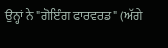ਉਨ੍ਹਾਂ ਨੇ "ਗੋਇੰਗ ਫਾਰਵਰਡ" (ਅੱਗੇ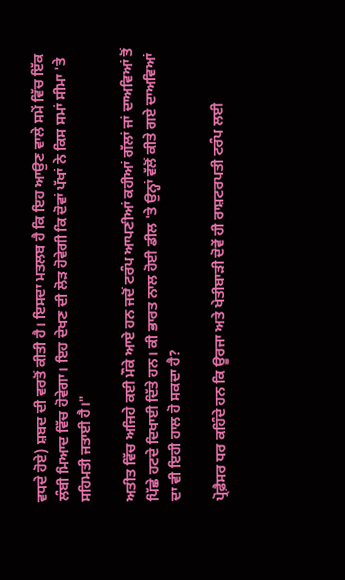ਵਧਦੇ ਹੋਏ) ਸ਼ਬਦ ਦੀ ਵਰਤੋਂ ਕੀਤੀ ਹੈ। ਇਸਦਾ ਮਤਲਬ ਹੈ ਕਿ ਇਹ ਆਉਣ ਵਾਲੇ ਸਮੇਂ ਵਿੱਚ ਇੱਕ ਲੰਬੀ ਮਿਆਦ ਵਿੱਚ ਹੋਵੇਗਾ। ਇਹ ਦੇਖਣ ਦੀ ਲੋੜ ਹੋਵੇਗੀ ਕਿ ਦੋਵਾਂ ਪੱਖਾਂ ਨੇ ਕਿਸ ਸਮਾਂ ਸੀਮਾ 'ਤੇ ਸਹਿਮਤੀ ਜਤਾਈ ਹੈ।"

ਅਤੀਤ ਵਿੱਚ ਅਜਿਹੇ ਕਈ ਮੌਕੇ ਆਏ ਹਨ ਜਦੋਂ ਟਰੰਪ ਆਪਣੀਆਂ ਕਹੀਆਂ ਗੱਲਾਂ ਜਾਂ ਦਾਅਵਿਆਂ ਤੋਂ ਪਿੱਛੇ ਹਟਦੇ ਦਿਖਾਈ ਦਿੱਤੇ ਹਨ। ਕੀ ਭਾਰਤ ਨਾਲ ਹੋਈ ਡੀਲ 'ਤੇ ਉਨ੍ਹਾਂ ਵੱਲੋਂ ਕੀਤੇ ਗਏ ਦਾਅਵਿਆਂ ਦਾ ਵੀ ਇਹੀ ਹਾਲ ਹੋ ਸਕਦਾ ਹੈ?

ਪ੍ਰੋਫ਼ੈਸਰ ਧਰ ਕਹਿੰਦੇ ਹਨ ਕਿ ਊਰਜਾ ਅਤੇ ਖੇਤੀਬਾੜੀ ਦੋਵੇਂ ਹੀ ਰਾਸ਼ਟਰਪਤੀ ਟਰੰਪ ਲਈ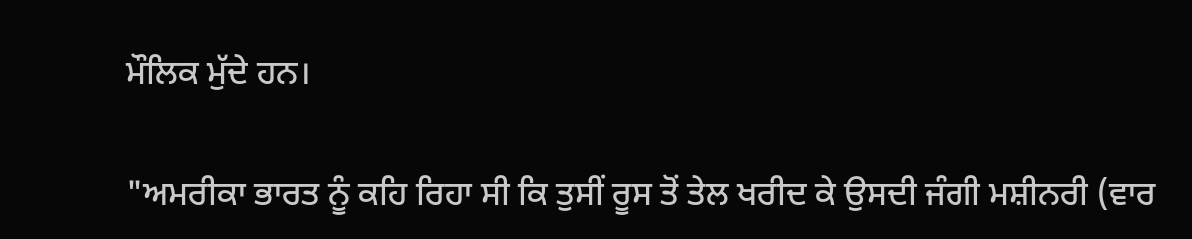ਮੌਲਿਕ ਮੁੱਦੇ ਹਨ।

"ਅਮਰੀਕਾ ਭਾਰਤ ਨੂੰ ਕਹਿ ਰਿਹਾ ਸੀ ਕਿ ਤੁਸੀਂ ਰੂਸ ਤੋਂ ਤੇਲ ਖਰੀਦ ਕੇ ਉਸਦੀ ਜੰਗੀ ਮਸ਼ੀਨਰੀ (ਵਾਰ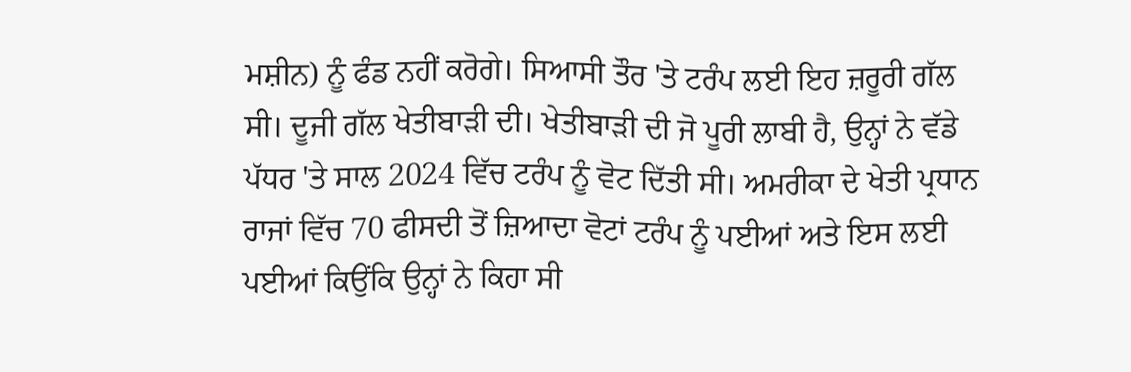ਮਸ਼ੀਨ) ਨੂੰ ਫੰਡ ਨਹੀਂ ਕਰੋਗੇ। ਸਿਆਸੀ ਤੌਰ 'ਤੇ ਟਰੰਪ ਲਈ ਇਹ ਜ਼ਰੂਰੀ ਗੱਲ ਸੀ। ਦੂਜੀ ਗੱਲ ਖੇਤੀਬਾੜੀ ਦੀ। ਖੇਤੀਬਾੜੀ ਦੀ ਜੋ ਪੂਰੀ ਲਾਬੀ ਹੈ, ਉਨ੍ਹਾਂ ਨੇ ਵੱਡੇ ਪੱਧਰ 'ਤੇ ਸਾਲ 2024 ਵਿੱਚ ਟਰੰਪ ਨੂੰ ਵੋਟ ਦਿੱਤੀ ਸੀ। ਅਮਰੀਕਾ ਦੇ ਖੇਤੀ ਪ੍ਰਧਾਨ ਰਾਜਾਂ ਵਿੱਚ 70 ਫੀਸਦੀ ਤੋਂ ਜ਼ਿਆਦਾ ਵੋਟਾਂ ਟਰੰਪ ਨੂੰ ਪਈਆਂ ਅਤੇ ਇਸ ਲਈ ਪਈਆਂ ਕਿਉਂਕਿ ਉਨ੍ਹਾਂ ਨੇ ਕਿਹਾ ਸੀ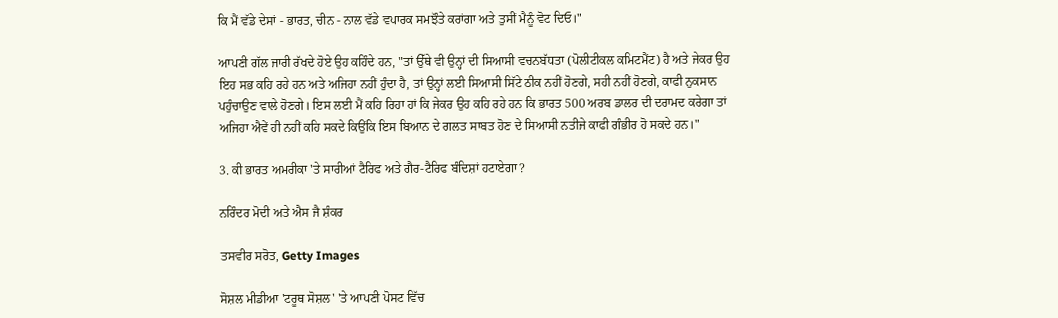ਕਿ ਮੈਂ ਵੱਡੇ ਦੇਸਾਂ - ਭਾਰਤ, ਚੀਨ - ਨਾਲ ਵੱਡੇ ਵਪਾਰਕ ਸਮਝੌਤੇ ਕਰਾਂਗਾ ਅਤੇ ਤੁਸੀਂ ਮੈਨੂੰ ਵੋਟ ਦਿਓ।"

ਆਪਣੀ ਗੱਲ ਜਾਰੀ ਰੱਖਦੇ ਹੋਏ ਉਹ ਕਹਿੰਦੇ ਹਨ, "ਤਾਂ ਉੱਥੇ ਵੀ ਉਨ੍ਹਾਂ ਦੀ ਸਿਆਸੀ ਵਚਨਬੱਧਤਾ (ਪੋਲੀਟੀਕਲ ਕਮਿਟਮੈਂਟ) ਹੈ ਅਤੇ ਜੇਕਰ ਉਹ ਇਹ ਸਭ ਕਹਿ ਰਹੇ ਹਨ ਅਤੇ ਅਜਿਹਾ ਨਹੀਂ ਹੁੰਦਾ ਹੈ, ਤਾਂ ਉਨ੍ਹਾਂ ਲਈ ਸਿਆਸੀ ਸਿੱਟੇ ਠੀਕ ਨਹੀਂ ਹੋਣਗੇ, ਸਹੀ ਨਹੀਂ ਹੋਣਗੇ, ਕਾਫੀ ਨੁਕਸਾਨ ਪਹੁੰਚਾਉਣ ਵਾਲੇ ਹੋਣਗੇ। ਇਸ ਲਈ ਮੈਂ ਕਹਿ ਰਿਹਾ ਹਾਂ ਕਿ ਜੇਕਰ ਉਹ ਕਹਿ ਰਹੇ ਹਨ ਕਿ ਭਾਰਤ 500 ਅਰਬ ਡਾਲਰ ਦੀ ਦਰਾਮਦ ਕਰੇਗਾ ਤਾਂ ਅਜਿਹਾ ਐਵੇਂ ਹੀ ਨਹੀਂ ਕਹਿ ਸਕਦੇ ਕਿਉਂਕਿ ਇਸ ਬਿਆਨ ਦੇ ਗਲਤ ਸਾਬਤ ਹੋਣ ਦੇ ਸਿਆਸੀ ਨਤੀਜੇ ਕਾਫੀ ਗੰਭੀਰ ਹੋ ਸਕਦੇ ਹਨ।"

3. ਕੀ ਭਾਰਤ ਅਮਰੀਕਾ 'ਤੇ ਸਾਰੀਆਂ ਟੈਰਿਫ ਅਤੇ ਗੈਰ-ਟੈਰਿਫ ਬੰਦਿਸ਼ਾਂ ਹਟਾਏਗਾ?

ਨਰਿੰਦਰ ਮੋਦੀ ਅਤੇ ਐਸ ਜੈ ਸ਼ੰਕਰ

ਤਸਵੀਰ ਸਰੋਤ, Getty Images

ਸੋਸ਼ਲ ਮੀਡੀਆ 'ਟਰੂਥ ਸੋਸ਼ਲ' 'ਤੇ ਆਪਣੀ ਪੋਸਟ ਵਿੱਚ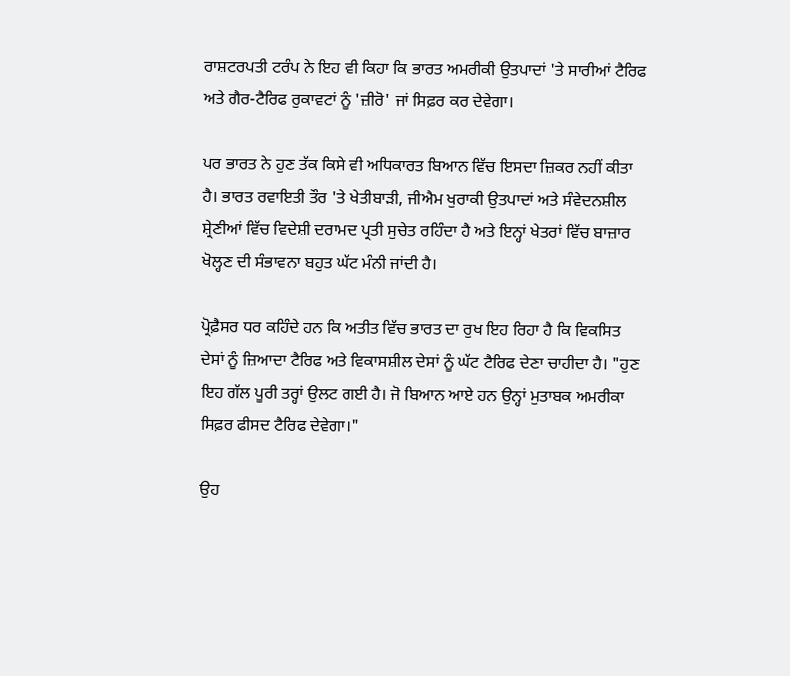ਰਾਸ਼ਟਰਪਤੀ ਟਰੰਪ ਨੇ ਇਹ ਵੀ ਕਿਹਾ ਕਿ ਭਾਰਤ ਅਮਰੀਕੀ ਉਤਪਾਦਾਂ 'ਤੇ ਸਾਰੀਆਂ ਟੈਰਿਫ ਅਤੇ ਗੈਰ-ਟੈਰਿਫ ਰੁਕਾਵਟਾਂ ਨੂੰ 'ਜ਼ੀਰੋ' ਜਾਂ ਸਿਫ਼ਰ ਕਰ ਦੇਵੇਗਾ।

ਪਰ ਭਾਰਤ ਨੇ ਹੁਣ ਤੱਕ ਕਿਸੇ ਵੀ ਅਧਿਕਾਰਤ ਬਿਆਨ ਵਿੱਚ ਇਸਦਾ ਜ਼ਿਕਰ ਨਹੀਂ ਕੀਤਾ ਹੈ। ਭਾਰਤ ਰਵਾਇਤੀ ਤੌਰ 'ਤੇ ਖੇਤੀਬਾੜੀ, ਜੀਐਮ ਖੁਰਾਕੀ ਉਤਪਾਦਾਂ ਅਤੇ ਸੰਵੇਦਨਸ਼ੀਲ ਸ਼੍ਰੇਣੀਆਂ ਵਿੱਚ ਵਿਦੇਸ਼ੀ ਦਰਾਮਦ ਪ੍ਰਤੀ ਸੁਚੇਤ ਰਹਿੰਦਾ ਹੈ ਅਤੇ ਇਨ੍ਹਾਂ ਖੇਤਰਾਂ ਵਿੱਚ ਬਾਜ਼ਾਰ ਖੋਲ੍ਹਣ ਦੀ ਸੰਭਾਵਨਾ ਬਹੁਤ ਘੱਟ ਮੰਨੀ ਜਾਂਦੀ ਹੈ।

ਪ੍ਰੋਫ਼ੈਸਰ ਧਰ ਕਹਿੰਦੇ ਹਨ ਕਿ ਅਤੀਤ ਵਿੱਚ ਭਾਰਤ ਦਾ ਰੁਖ ਇਹ ਰਿਹਾ ਹੈ ਕਿ ਵਿਕਸਿਤ ਦੇਸਾਂ ਨੂੰ ਜ਼ਿਆਦਾ ਟੈਰਿਫ ਅਤੇ ਵਿਕਾਸਸ਼ੀਲ ਦੇਸਾਂ ਨੂੰ ਘੱਟ ਟੈਰਿਫ ਦੇਣਾ ਚਾਹੀਦਾ ਹੈ। "ਹੁਣ ਇਹ ਗੱਲ ਪੂਰੀ ਤਰ੍ਹਾਂ ਉਲਟ ਗਈ ਹੈ। ਜੋ ਬਿਆਨ ਆਏ ਹਨ ਉਨ੍ਹਾਂ ਮੁਤਾਬਕ ਅਮਰੀਕਾ ਸਿਫ਼ਰ ਫੀਸਦ ਟੈਰਿਫ ਦੇਵੇਗਾ।"

ਉਹ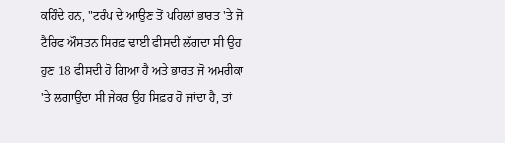ਕਹਿੰਦੇ ਹਨ, "ਟਰੰਪ ਦੇ ਆਉਣ ਤੋਂ ਪਹਿਲਾਂ ਭਾਰਤ 'ਤੇ ਜੋ ਟੈਰਿਫ ਔਸਤਨ ਸਿਰਫ਼ ਢਾਈ ਫੀਸਦੀ ਲੱਗਦਾ ਸੀ ਉਹ ਹੁਣ 18 ਫੀਸਦੀ ਹੋ ਗਿਆ ਹੈ ਅਤੇ ਭਾਰਤ ਜੋ ਅਮਰੀਕਾ 'ਤੇ ਲਗਾਉਂਦਾ ਸੀ ਜੇਕਰ ਉਹ ਸਿਫ਼ਰ ਹੋ ਜਾਂਦਾ ਹੈ, ਤਾਂ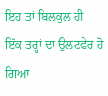ਇਹ ਤਾਂ ਬਿਲਕੁਲ ਹੀ ਇੱਕ ਤਰ੍ਹਾਂ ਦਾ ਉਲਟਫੇਰ ਹੋ ਗਿਆ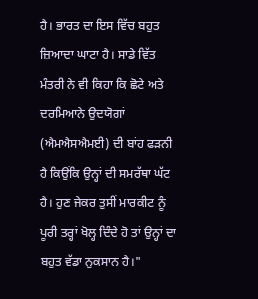ਹੈ। ਭਾਰਤ ਦਾ ਇਸ ਵਿੱਚ ਬਹੁਤ ਜ਼ਿਆਦਾ ਘਾਟਾ ਹੈ। ਸਾਡੇ ਵਿੱਤ ਮੰਤਰੀ ਨੇ ਵੀ ਕਿਹਾ ਕਿ ਛੋਟੇ ਅਤੇ ਦਰਮਿਆਨੇ ਉਦਯੋਗਾਂ (ਐਮਐਸਐਮਈ) ਦੀ ਬਾਂਹ ਫੜਨੀ ਹੈ ਕਿਉਂਕਿ ਉਨ੍ਹਾਂ ਦੀ ਸਮਰੱਥਾ ਘੱਟ ਹੈ। ਹੁਣ ਜੇਕਰ ਤੁਸੀਂ ਮਾਰਕੀਟ ਨੂੰ ਪੂਰੀ ਤਰ੍ਹਾਂ ਖੋਲ੍ਹ ਦਿੰਦੇ ਹੋ ਤਾਂ ਉਨ੍ਹਾਂ ਦਾ ਬਹੁਤ ਵੱਡਾ ਨੁਕਸਾਨ ਹੈ।"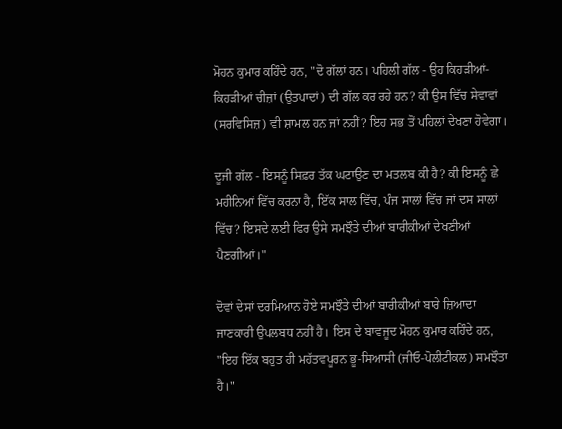ਮੋਹਨ ਕੁਮਾਰ ਕਹਿੰਦੇ ਹਨ, "ਦੋ ਗੱਲਾਂ ਹਨ। ਪਹਿਲੀ ਗੱਲ - ਉਹ ਕਿਹੜੀਆਂ-ਕਿਹੜੀਆਂ ਚੀਜ਼ਾਂ (ਉਤਪਾਦਾਂ) ਦੀ ਗੱਲ ਕਰ ਰਹੇ ਹਨ? ਕੀ ਉਸ ਵਿੱਚ ਸੇਵਾਵਾਂ (ਸਰਵਿਸਿਜ਼) ਵੀ ਸ਼ਾਮਲ ਹਨ ਜਾਂ ਨਹੀਂ? ਇਹ ਸਭ ਤੋਂ ਪਹਿਲਾਂ ਦੇਖਣਾ ਹੋਵੇਗਾ।

ਦੂਜੀ ਗੱਲ - ਇਸਨੂੰ ਸਿਫ਼ਰ ਤੱਕ ਘਟਾਉਣ ਦਾ ਮਤਲਬ ਕੀ ਹੈ? ਕੀ ਇਸਨੂੰ ਛੇ ਮਹੀਨਿਆਂ ਵਿੱਚ ਕਰਨਾ ਹੈ, ਇੱਕ ਸਾਲ ਵਿੱਚ, ਪੰਜ ਸਾਲਾਂ ਵਿੱਚ ਜਾਂ ਦਸ ਸਾਲਾਂ ਵਿੱਚ? ਇਸਦੇ ਲਈ ਫਿਰ ਉਸੇ ਸਮਝੌਤੇ ਦੀਆਂ ਬਾਰੀਕੀਆਂ ਦੇਖਣੀਆਂ ਪੈਣਗੀਆਂ।"

ਦੋਵਾਂ ਦੇਸਾਂ ਦਰਮਿਆਨ ਹੋਏ ਸਮਝੌਤੇ ਦੀਆਂ ਬਾਰੀਕੀਆਂ ਬਾਰੇ ਜ਼ਿਆਦਾ ਜਾਣਕਾਰੀ ਉਪਲਬਧ ਨਹੀਂ ਹੈ। ਇਸ ਦੇ ਬਾਵਜੂਦ ਮੋਹਨ ਕੁਮਾਰ ਕਹਿੰਦੇ ਹਨ, "ਇਹ ਇੱਕ ਬਹੁਤ ਹੀ ਮਹੱਤਵਪੂਰਨ ਭੂ-ਸਿਆਸੀ (ਜੀਓ-ਪੋਲੀਟੀਕਲ) ਸਮਝੌਤਾ ਹੈ।"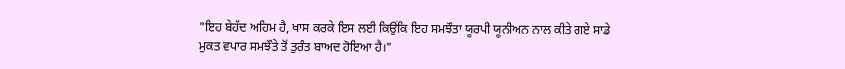"ਇਹ ਬੇਹੱਦ ਅਹਿਮ ਹੈ, ਖਾਸ ਕਰਕੇ ਇਸ ਲਈ ਕਿਉਂਕਿ ਇਹ ਸਮਝੌਤਾ ਯੂਰਪੀ ਯੂਨੀਅਨ ਨਾਲ ਕੀਤੇ ਗਏ ਸਾਡੇ ਮੁਕਤ ਵਪਾਰ ਸਮਝੌਤੇ ਤੋਂ ਤੁਰੰਤ ਬਾਅਦ ਹੋਇਆ ਹੈ।"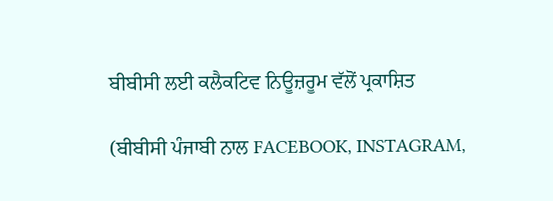ਬੀਬੀਸੀ ਲਈ ਕਲੈਕਟਿਵ ਨਿਊਜ਼ਰੂਮ ਵੱਲੋਂ ਪ੍ਰਕਾਸ਼ਿਤ

(ਬੀਬੀਸੀ ਪੰਜਾਬੀ ਨਾਲ FACEBOOK, INSTAGRAM,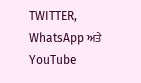TWITTER, WhatsApp ਅਤੇ YouTube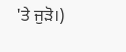'ਤੇ ਜੁੜੋ।)